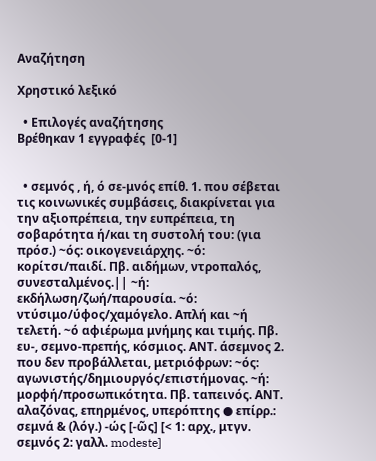Αναζήτηση

Χρηστικό λεξικό

  • Επιλογές αναζήτησης
Βρέθηκαν 1 εγγραφές  [0-1]


  • σεμνός , ή, ό σε-μνός επίθ. 1. που σέβεται τις κοινωνικές συμβάσεις, διακρίνεται για την αξιοπρέπεια, την ευπρέπεια, τη σοβαρότητα ή/και τη συστολή του: (για πρόσ.) ~ός: οικογενειάρχης. ~ό: κορίτσι/παιδί. Πβ. αιδήμων, ντροπαλός, συνεσταλμένος.|| ~ή: εκδήλωση/ζωή/παρουσία. ~ό: ντύσιμο/ύφος/χαμόγελο. Απλή και ~ή τελετή. ~ό αφιέρωμα μνήμης και τιμής. Πβ. ευ-, σεμνο-πρεπής, κόσμιος. ΑΝΤ. άσεμνος 2. που δεν προβάλλεται, μετριόφρων: ~ός: αγωνιστής/δημιουργός/επιστήμονας. ~ή: μορφή/προσωπικότητα. Πβ. ταπεινός. ΑΝΤ. αλαζόνας, επηρμένος, υπερόπτης ● επίρρ.: σεμνά & (λόγ.) -ώς [-ῶς] [< 1: αρχ., μτγν. σεμνός 2: γαλλ. modeste]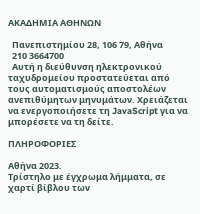ΑΚΑΔΗΜΙΑ ΑΘΗΝΩΝ

  Πανεπιστημίου 28, 106 79, Αθήνα
  210 3664700
  Αυτή η διεύθυνση ηλεκτρονικού ταχυδρομείου προστατεύεται από τους αυτοματισμούς αποστολέων ανεπιθύμητων μηνυμάτων. Χρειάζεται να ενεργοποιήσετε τη JavaScript για να μπορέσετε να τη δείτε.

ΠΛΗΡΟΦΟΡΙΕΣ

Αθήνα 2023.
Τρίστηλο με έγχρωμα λήμματα, σε χαρτί βίβλου των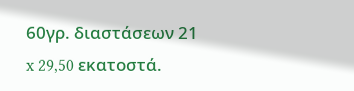60γρ. διαστάσεων 21 x 29,50 εκατοστά.